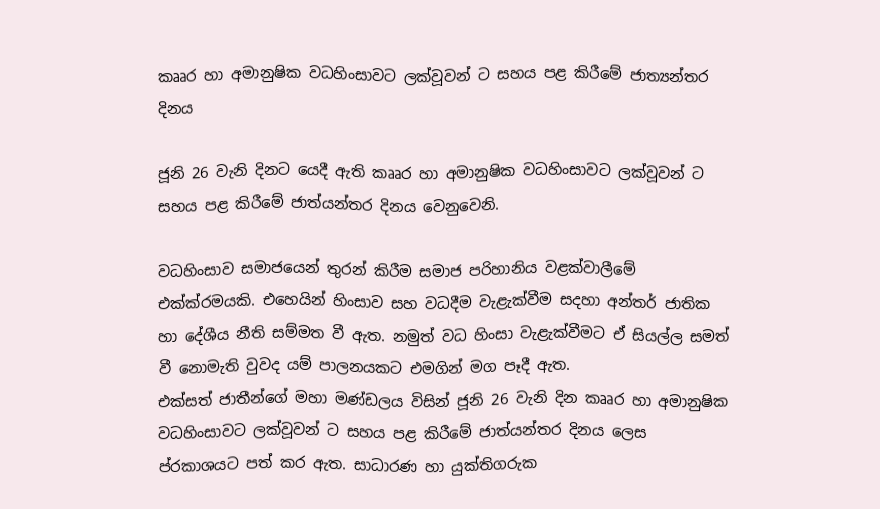කෲර හා අමානුෂික වධහිංසාවට ලක්වූවන් ට සහය පළ කිරීමේ ජාත්‍යන්තර දිනය

ජූනි 26 වැනි දිනට යෙදී ඇති කෲර හා අමානුෂික වධහිංසාවට ලක්වූවන් ට සහය පළ කිරීමේ ජාත්යන්තර දිනය වෙනුවෙනි.

වධහිංසාව සමාජයෙන් තුරන් කිරීම සමාජ පරිහානිය වළක්වාලීමේ එක්ක්රමයකි. එහෙයින් හිංසාව සහ වධදීම වැළැක්වීම සදහා අන්තර් ජාතික හා දේශීය නීති සම්මත වී ඇත. නමුත් වධ හිංසා වැළැක්වීමට ඒ සියල්ල සමත් වී නොමැති වුවද යම් පාලනයකට එමගින් මග පෑදී ඇත.
එක්සත් ජාතීන්ගේ මහා මණ්ඩලය විසින් ජූනි 26 වැනි දින කෲර හා අමානුෂික වධහිංසාවට ලක්වූවන් ට සහය පළ කිරීමේ ජාත්යන්තර දිනය ලෙස ප්රකාශයට පත් කර ඇත. සාධාරණ හා යුක්තිගරුක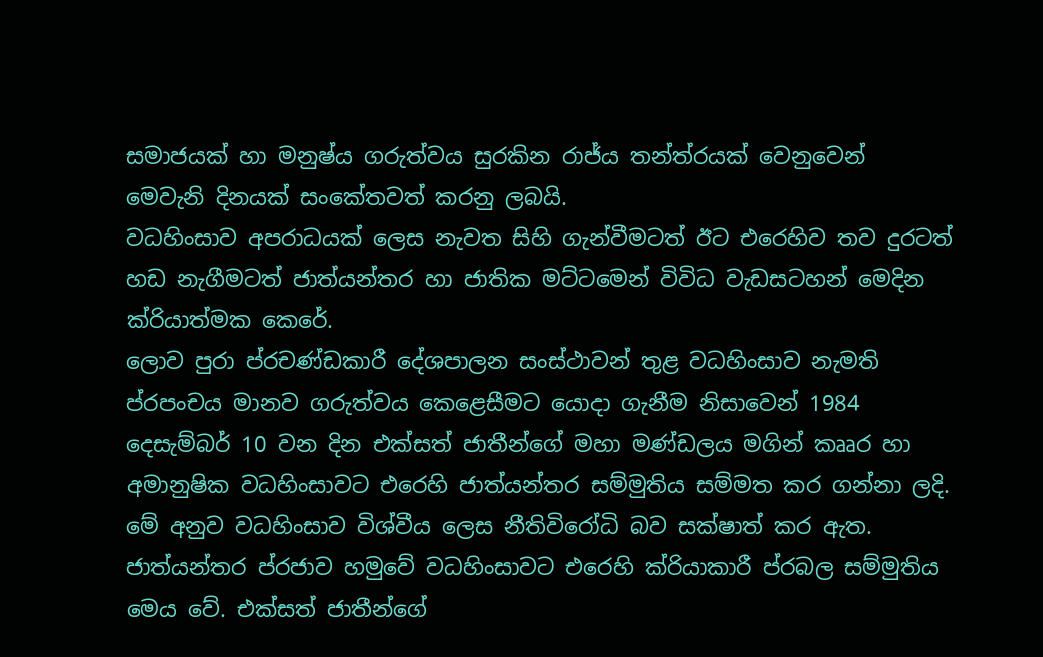සමාජයක් හා මනුෂ්ය ගරුත්වය සුරකින රාජ්ය තන්ත්රයක් වෙනුවෙන් මෙවැනි දිනයක් සංකේතවත් කරනු ලබයි.
වධහිංසාව අපරාධයක් ලෙස නැවත සිහි ගැන්වීමටත් ඊට එරෙහිව තව දුරටත් හඩ නැගීමටත් ජාත්යන්තර හා ජාතික මට්ටමෙන් විවිධ වැඩසටහන් මෙදින ක්රියාත්මක කෙරේ.
ලොව පුරා ප්රචණ්ඩකාරී දේශපාලන සංස්ථාවන් තුළ වධහිංසාව නැමති ප්රපංචය මානව ගරුත්වය කෙළෙසීමට යොදා ගැනීම නිසාවෙන් 1984 දෙසැම්බර් 10 වන දින එක්සත් ජාතීන්ගේ මහා මණ්ඩලය මගින් කෲර හා අමානුෂික වධහිංසාවට එරෙහි ජාත්යන්තර සම්මුතිය සම්මත කර ගන්නා ලදි. මේ අනුව වධහිංසාව විශ්වීය ලෙස නීතිවිරෝධි බව සක්ෂාත් කර ඇත. ජාත්යන්තර ප්රජාව හමුවේ වධහිංසාවට එරෙහි ක්රියාකාරී ප්රබල සම්මුතිය මෙය වේ. එක්සත් ජාතීන්ගේ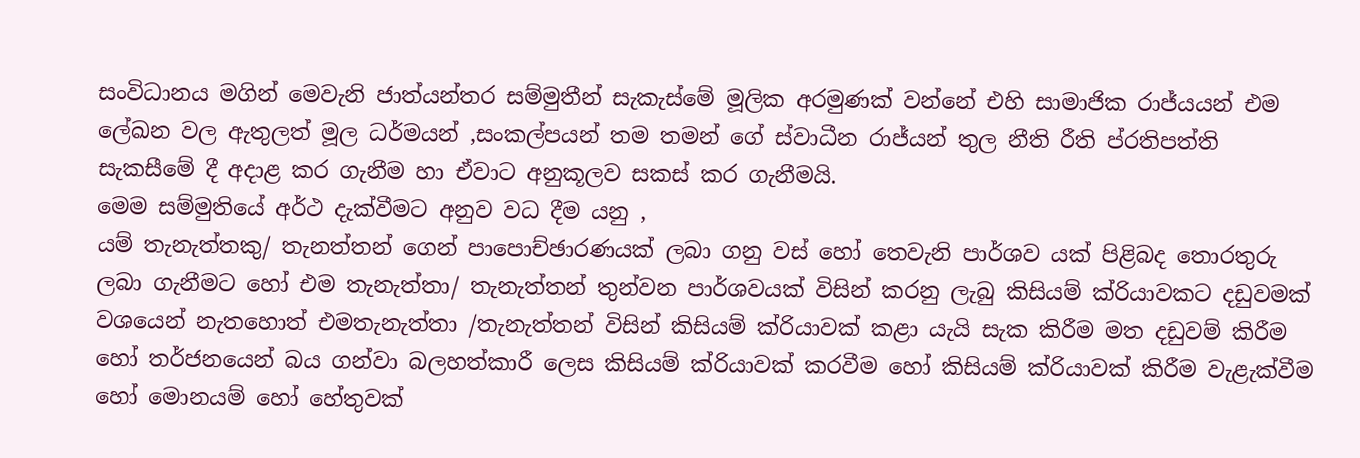සංවිධානය මගින් මෙවැනි ජාත්යන්තර සම්මුතීන් සැකැස්මේ මූලික අරමුණක් වන්නේ එහි සාමාජික රාජ්යයන් එම ලේඛන වල ඇතුලත් මූල ධර්මයන් ,සංකල්පයන් තම තමන් ගේ ස්වාධීන රාජ්යන් තුල නීති රීති ප්රතිපත්ති සැකසීමේ දී අදාළ කර ගැනීම හා ඒවාට අනුකූලව සකස් කර ගැනීමයි.
මෙම සම්මුතියේ අර්ථ දැක්වීමට අනුව වධ දීම යනු ,
යම් තැනැත්තකු/ තැනත්තන් ගෙන් පාපොච්ඡාරණයක් ලබා ගනු වස් හෝ තෙවැනි පාර්ශව යක් පිළිබද තොරතුරු ලබා ගැනීමට හෝ එම තැනැත්තා/ තැනැත්තන් තුන්වන පාර්ශවයක් විසින් කරනු ලැබු කිසියම් ක්රියාවකට දඩුවමක් වශයෙන් නැතහොත් එමතැනැත්තා /තැනැත්තන් විසින් කිසියම් ක්රියාවක් කළා යැයි සැක කිරීම මත දඩුවම් කිරීම හෝ තර්ජනයෙන් බය ගන්වා බලහත්කාරී ලෙස කිසියම් ක්රියාවක් කරවීම හෝ කිසියම් ක්රියාවක් කිරීම වැළැක්වීම හෝ මොනයම් හෝ හේතුවක්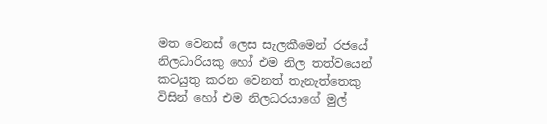මත වෙනස් ලෙස සැලකීමෙන් රජයේ නිලධාරියකු හෝ එම නිල තත්වයෙන් කටයුතු කරන වෙනත් තැනැත්තෙකු විසින් හෝ එම නිලධරයාගේ මුල්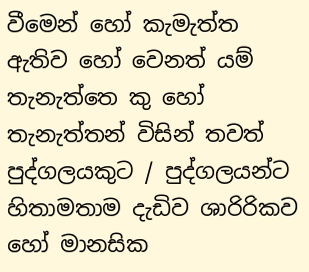වීමෙන් හෝ කැමැත්ත ඇතිව හෝ වෙනත් යම් තැනැත්තෙ කු හෝ තැනැත්තන් විසින් තවත් පුද්ගලයකුට / පුද්ගලයන්ට හිතාමතාම දැඩිව ශාරිරිකව හෝ මානසික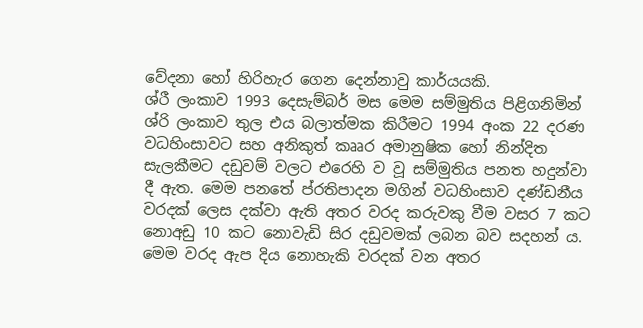වේදනා හෝ හිරිහැර ගෙන දෙන්නාවු කාර්යයකි.
ශ්රී ලංකාව 1993 දෙසැම්බර් මස මෙම සම්මුතිය පිළිගනිමින් ශ්රි ලංකාව තුල එය බලාත්මක කිරීමට 1994 අංක 22 දරණ වධහිංසාවට සහ අනිකුත් කෲර අමානුෂික හෝ නින්දිත සැලකීමට දඩුවම් වලට එරෙහි ව වූ සම්මුතිය පනත හදුන්වා දී ඇත. මෙම පනතේ ප්රතිපාදන මගින් වධහිංසාව දණ්ඩනීය වරදක් ලෙස දක්වා ඇති අතර වරද කරුවකු වීම වසර 7 කට නොඅඩු 10 කට නොවැඩි සිර දඩුවමක් ලබන බව සදහන් ය. මෙම වරද ඇප දිය නොහැකි වරදක් වන අතර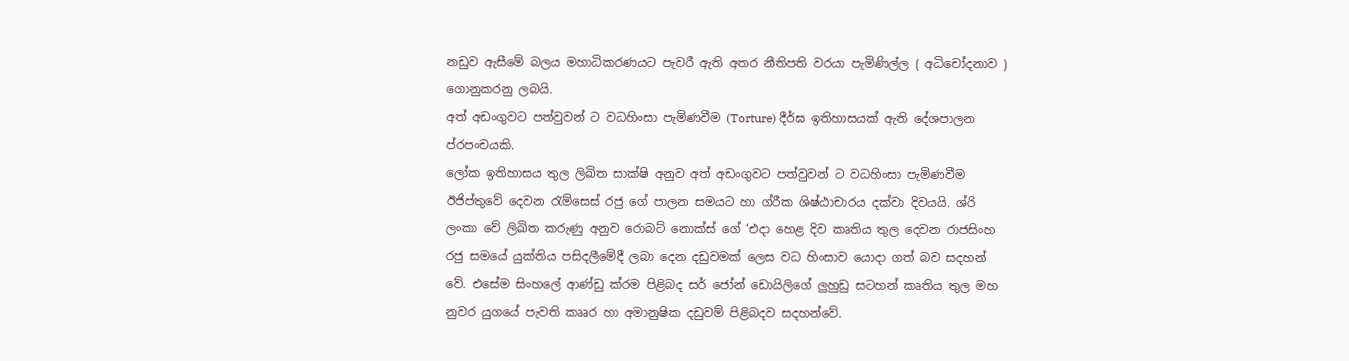නඩුව ඇසීමේ බලය මහාධිකරණයට පැවරී ඇති අතර නීතිපති වරයා පැමිණිල්ල ( අධිචෝදනාව ) ගොනුකරනු ලබයි.
අත් අඩංගුවට පත්වුවන් ට වධහිංසා පැමිණවීම (Torture) දීර්ඝ ඉතිහාසයක් ඇති දේශපාලන ප්රපංචයකි.
ලෝක ඉතිහාසය තුල ලිඛිත සාක්ෂි අනුව අත් අඩංගුවට පත්වුවන් ට වධහිංසා පැමිණවීම ඊජිප්තුවේ දෙවන රැම්සෙස් රජු ගේ පාලන සමයට හා ග්රීක ශිෂ්ඨාචාරය දක්වා දිවයයි. ශ්රි ලංකා වේ ලිඛිත කරුණු අනුව රොබට් නොක්ස් ගේ ‘එදා හෙළ දිව කෘතිය තුල දෙවන රාජසිංහ රජු සමයේ යුක්තිය පසිදලීමේදී ලබා දෙන දඩුවමක් ලෙස වධ හිංසාව යොදා ගත් බව සදහන් වේ. එසේම සිංහලේ ආණ්ඩු ක්රම පිළිබද සර් ජෝන් ඩොයිලිගේ ලුහුඩු සටහන් කෘතිය තුල මහ නුවර යුගයේ පැවති කෲර හා අමානුෂික දඩුවම් පිළිබදව සදහන්වේ.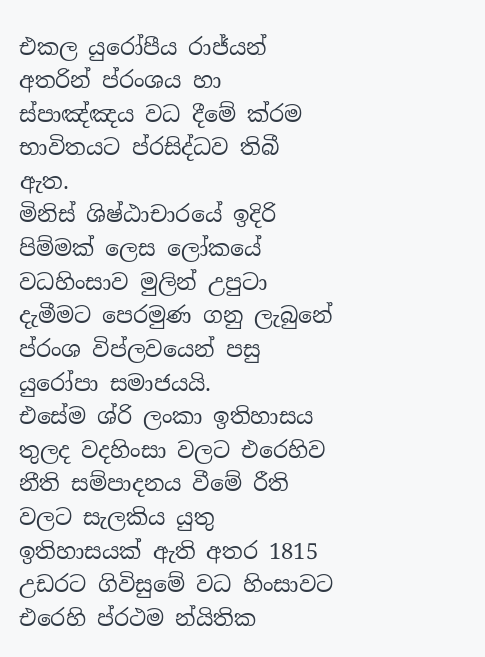එකල යුරෝපීය රාජ්යන් අතරින් ප්රංශය හා ස්පාඤ්ඤය වධ දීමේ ක්රම භාවිතයට ප්රසිද්ධව තිබී ඇත.
මිනිස් ශිෂ්ඨාචාරයේ ඉදිරි පිම්මක් ලෙස ලෝකයේ වධහිංසාව මුලින් උපුටා දැමීමට පෙරමුණ ගනු ලැබුනේ ප්රංශ විප්ලවයෙන් පසු යුරෝපා සමාජයයි.
එසේම ශ්රි ලංකා ඉතිහාසය තුලද වදහිංසා වලට එරෙහිව නීති සම්පාදනය වීමේ රීති වලට සැලකිය යුතු ඉතිහාසයක් ඇති අතර 1815 උඩරට ගිවිසුමේ වධ හිංසාවට එරෙහි ප්රථම න්යිතික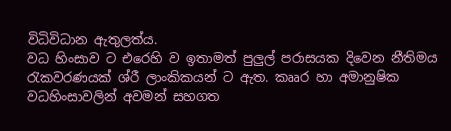විධිවිධාන ඇතුලත්ය.
වධ හිංසාව ට එරෙහි ව ඉතාමත් පුලුල් පරාසයක දිවෙන නීතිමය රැකවරණයක් ශ්රී ලාංකිකයන් ට ඇත. කෲර හා අමානුෂික වධහිංසාවලින් අවමන් සහගත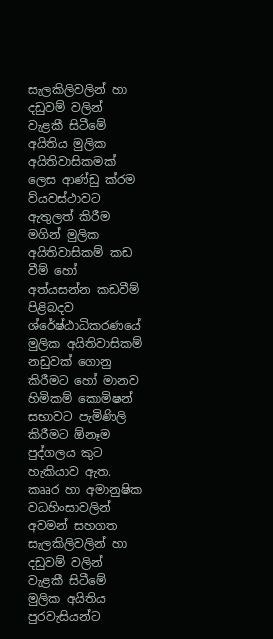සැලකිලිවලින් හා දඩුවම් වලින් වැළකී සිටීමේ අයිතිය මුලික අයිතිවාසිකමක් ලෙස ආණ්ඩු ක්රම ව්යවස්ථාවට ඇතුලත් කිරීම මගින් මුලික අයිතිවාසිකම් කඩ වීම් හෝ අත්යසන්න කඩවීම් පිළිබදව ශ්රේෂ්ඨාධිකරණයේ මුලික අයිතිවාසිකම් නඩුවක් ගොනු කිරීමට හෝ මානව හිමිකම් කොමිෂන් සභාවට පැමිණිලි කිරීමට ඕනෑම පුද්ගලය කුට හැකියාව ඇත. කෲර හා අමානුෂික වධහිංසාවලින් අවමන් සහගත සැලකිලිවලින් හා දඩුවම් වලින් වැළකී සිටීමේ මුලික අයිතිය පුරවැසියන්ට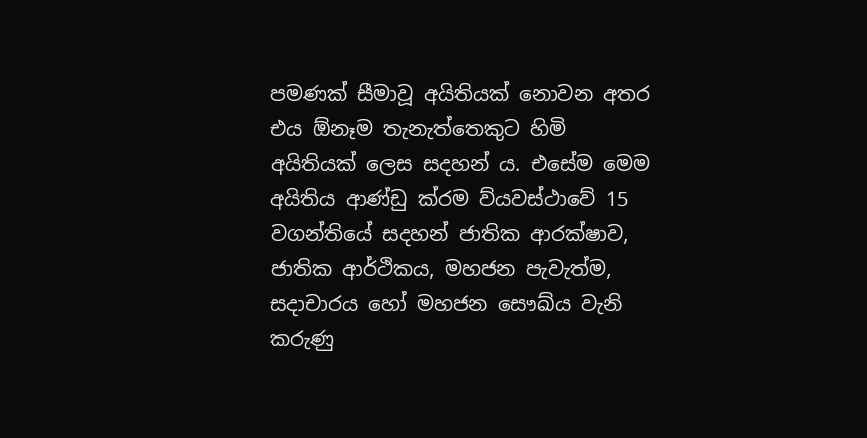පමණක් සීමාවූ අයිතියක් නොවන අතර එය ඕනෑම තැනැත්තෙකුට හිමි අයිතියක් ලෙස සදහන් ය. එසේම මෙම අයිතිය ආණ්ඩු ක්රම ව්යවස්ථාවේ 15 වගන්තියේ සදහන් ජාතික ආරක්ෂාව, ජාතික ආර්ථිකය, මහජන පැවැත්ම, සදාචාරය හෝ මහජන සෞඛ්ය වැනි කරුණු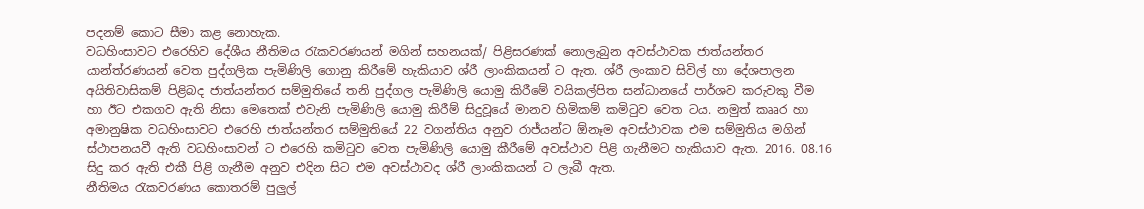පදනම් කොට සීමා කළ නොහැක.
වධහිංසාවට එරෙහිව දේශීය නීතිමය රැකවරණයන් මගින් සහනයක්/ පිළිසරණක් නොලැබුන අවස්ථාවක ජාත්යන්තර යාන්ත්රණයන් වෙත පුද්ගලික පැමිණිලි ගොනු කිරීමේ හැකියාව ශ්රී ලාංකිකයන් ට ඇත. ශ්රී ලංකාව සිවිල් හා දේශපාලන අයිතිවාසිකම් පිළිබද ජාත්යන්තර සම්මුතියේ තනි පුද්ගල පැමිණිලි යොමු කිරීමේ වයිකල්පිත සන්ධානයේ පාර්ශව කරුවකු වීම හා ඊට එකගව ඇති නිසා මෙතෙක් එවැනි පැමිණිලි යොමු කිරීම් සිදුවූයේ මානව හිමිකම් කමිටුව වෙත ටය. නමුත් කෲර හා අමානුෂික වධහිංසාවට එරෙහි ජාත්යන්තර සම්මුතියේ 22 වගන්තිය අනුව රාජ්යන්ට ඕනෑම අවස්ථාවක එම සම්මුතිය මගින් ස්ථාපනයවී ඇති වධහිංසාවන් ට එරෙහි කමිටුව වෙත පැමිණිලි යොමු කීරීමේ අවස්ථාව පිළි ගැනීමට හැකියාව ඇත. 2016. 08.16 සිදු කර ඇති එකී පිළි ගැනීම අනුව එදින සිට එම අවස්ථාවද ශ්රී ලාංකිකයන් ට ලැබී ඇත.
නීතිමය රැකවරණය කොතරම් පුලුල්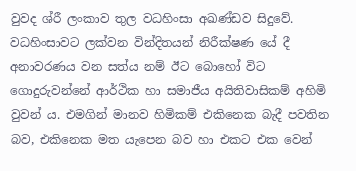වුවද ශ්රී ලංකාව තුල වධහිංසා අඛණ්ඩව සිදුවේ. වධහිංසාවට ලක්වන වින්දිතයන් නිරීක්ෂණ යේ දී අනාවරණය වන සත්ය නම් ඊට බොහෝ විට ගොදුරුවන්නේ ආර්ථික හා සමාජීය අයිතිවාසිකම් අහිමි වුවන් ය. එමගින් මානව හිමිකම් එකිනෙක බැදී පවතින බව, එකිනෙක මත යැපෙන බව හා එකට එක වෙන්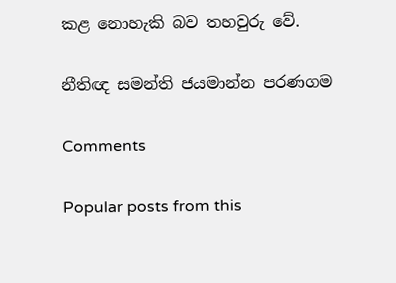කළ නොහැකි බව තහවුරු වේ.

නීතිඥ සමන්ති ජයමාන්න පරණගම

Comments

Popular posts from this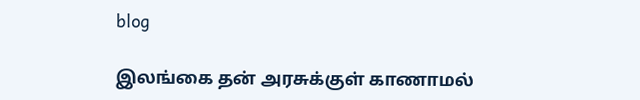blog

இலங்கை தன் அரசுக்குள் காணாமல்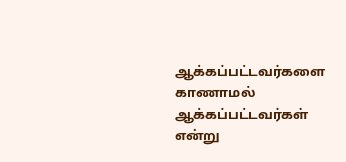ஆக்கப்பட்டவர்களை காணாமல் ஆக்கப்பட்டவர்கள் என்று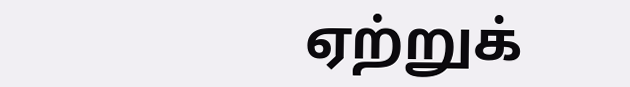ஏற்றுக்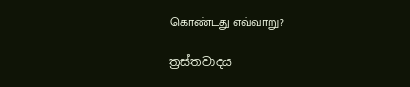கொண்டது எவ்வாறு?

ත්‍රස්තවාදය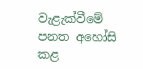වැළැක්වීමේ පනත අහෝසි කළ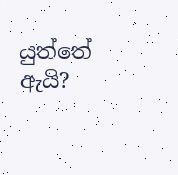යුත්තේ ඇයි?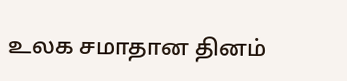உலக சமாதான தினம்